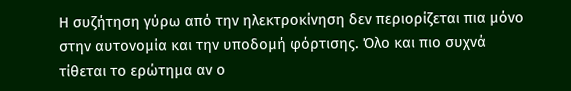Η συζήτηση γύρω από την ηλεκτροκίνηση δεν περιορίζεται πια μόνο στην αυτονομία και την υποδομή φόρτισης. Όλο και πιο συχνά τίθεται το ερώτημα αν ο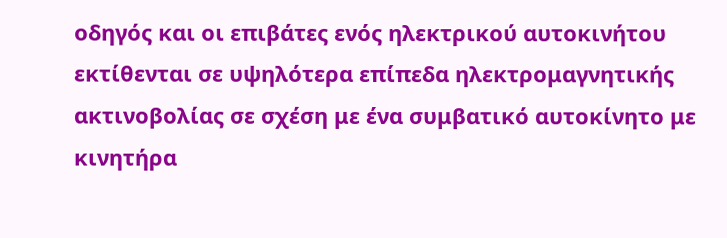οδηγός και οι επιβάτες ενός ηλεκτρικού αυτοκινήτου εκτίθενται σε υψηλότερα επίπεδα ηλεκτρομαγνητικής ακτινοβολίας σε σχέση με ένα συμβατικό αυτοκίνητο με κινητήρα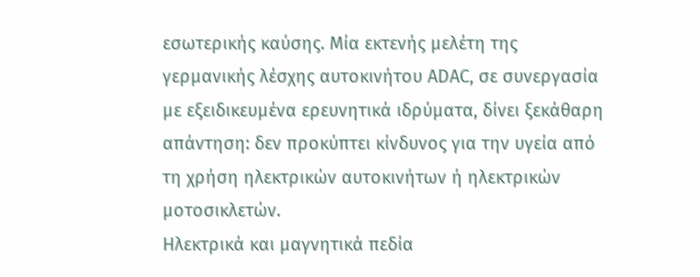εσωτερικής καύσης. Μία εκτενής μελέτη της γερμανικής λέσχης αυτοκινήτου ADAC, σε συνεργασία με εξειδικευμένα ερευνητικά ιδρύματα, δίνει ξεκάθαρη απάντηση: δεν προκύπτει κίνδυνος για την υγεία από τη χρήση ηλεκτρικών αυτοκινήτων ή ηλεκτρικών μοτοσικλετών.
Ηλεκτρικά και μαγνητικά πεδία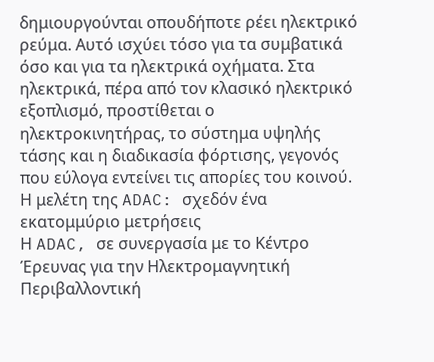δημιουργούνται οπουδήποτε ρέει ηλεκτρικό ρεύμα. Αυτό ισχύει τόσο για τα συμβατικά όσο και για τα ηλεκτρικά οχήματα. Στα ηλεκτρικά, πέρα από τον κλασικό ηλεκτρικό εξοπλισμό, προστίθεται ο ηλεκτροκινητήρας, το σύστημα υψηλής τάσης και η διαδικασία φόρτισης, γεγονός που εύλογα εντείνει τις απορίες του κοινού.
Η μελέτη της ADAC: σχεδόν ένα εκατομμύριο μετρήσεις
Η ADAC, σε συνεργασία με το Κέντρο Έρευνας για την Ηλεκτρομαγνητική Περιβαλλοντική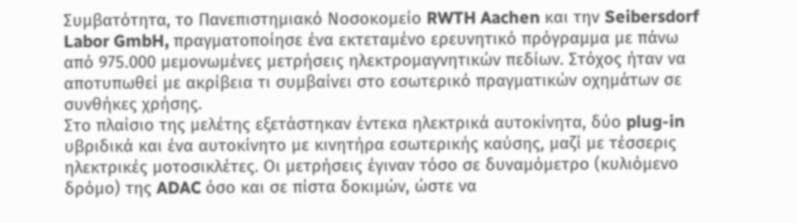Συμβατότητα, το Πανεπιστημιακό Νοσοκομείο RWTH Aachen και την Seibersdorf Labor GmbH, πραγματοποίησε ένα εκτεταμένο ερευνητικό πρόγραμμα με πάνω από 975.000 μεμονωμένες μετρήσεις ηλεκτρομαγνητικών πεδίων. Στόχος ήταν να αποτυπωθεί με ακρίβεια τι συμβαίνει στο εσωτερικό πραγματικών οχημάτων σε συνθήκες χρήσης.
Στο πλαίσιο της μελέτης εξετάστηκαν έντεκα ηλεκτρικά αυτοκίνητα, δύο plug-in υβριδικά και ένα αυτοκίνητο με κινητήρα εσωτερικής καύσης, μαζί με τέσσερις ηλεκτρικές μοτοσικλέτες. Οι μετρήσεις έγιναν τόσο σε δυναμόμετρο (κυλιόμενο δρόμο) της ADAC όσο και σε πίστα δοκιμών, ώστε να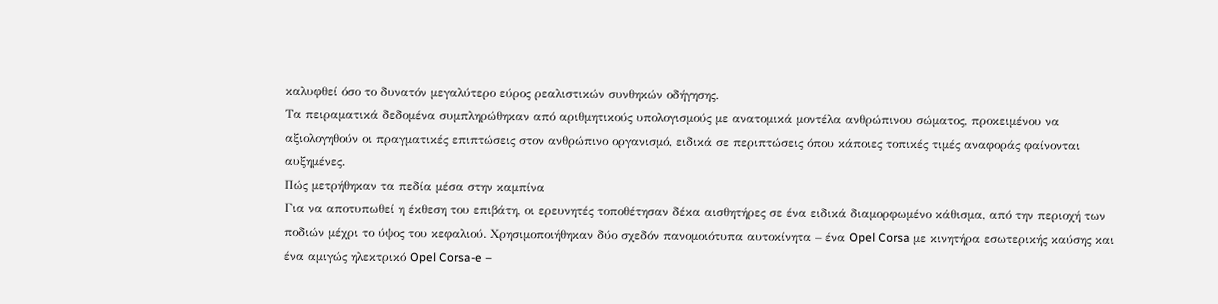καλυφθεί όσο το δυνατόν μεγαλύτερο εύρος ρεαλιστικών συνθηκών οδήγησης.
Τα πειραματικά δεδομένα συμπληρώθηκαν από αριθμητικούς υπολογισμούς με ανατομικά μοντέλα ανθρώπινου σώματος, προκειμένου να αξιολογηθούν οι πραγματικές επιπτώσεις στον ανθρώπινο οργανισμό, ειδικά σε περιπτώσεις όπου κάποιες τοπικές τιμές αναφοράς φαίνονται αυξημένες.
Πώς μετρήθηκαν τα πεδία μέσα στην καμπίνα
Για να αποτυπωθεί η έκθεση του επιβάτη, οι ερευνητές τοποθέτησαν δέκα αισθητήρες σε ένα ειδικά διαμορφωμένο κάθισμα, από την περιοχή των ποδιών μέχρι το ύψος του κεφαλιού. Χρησιμοποιήθηκαν δύο σχεδόν πανομοιότυπα αυτοκίνητα – ένα Opel Corsa με κινητήρα εσωτερικής καύσης και ένα αμιγώς ηλεκτρικό Opel Corsa-e –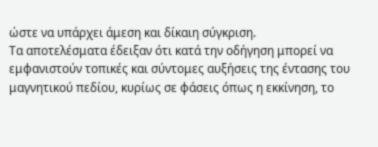ώστε να υπάρχει άμεση και δίκαιη σύγκριση.
Τα αποτελέσματα έδειξαν ότι κατά την οδήγηση μπορεί να εμφανιστούν τοπικές και σύντομες αυξήσεις της έντασης του μαγνητικού πεδίου, κυρίως σε φάσεις όπως η εκκίνηση, το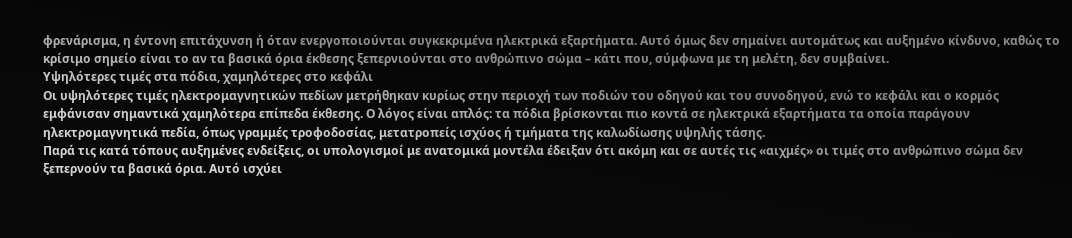φρενάρισμα, η έντονη επιτάχυνση ή όταν ενεργοποιούνται συγκεκριμένα ηλεκτρικά εξαρτήματα. Αυτό όμως δεν σημαίνει αυτομάτως και αυξημένο κίνδυνο, καθώς το κρίσιμο σημείο είναι το αν τα βασικά όρια έκθεσης ξεπερνιούνται στο ανθρώπινο σώμα – κάτι που, σύμφωνα με τη μελέτη, δεν συμβαίνει.
Υψηλότερες τιμές στα πόδια, χαμηλότερες στο κεφάλι
Οι υψηλότερες τιμές ηλεκτρομαγνητικών πεδίων μετρήθηκαν κυρίως στην περιοχή των ποδιών του οδηγού και του συνοδηγού, ενώ το κεφάλι και ο κορμός εμφάνισαν σημαντικά χαμηλότερα επίπεδα έκθεσης. Ο λόγος είναι απλός: τα πόδια βρίσκονται πιο κοντά σε ηλεκτρικά εξαρτήματα τα οποία παράγουν ηλεκτρομαγνητικά πεδία, όπως γραμμές τροφοδοσίας, μετατροπείς ισχύος ή τμήματα της καλωδίωσης υψηλής τάσης.
Παρά τις κατά τόπους αυξημένες ενδείξεις, οι υπολογισμοί με ανατομικά μοντέλα έδειξαν ότι ακόμη και σε αυτές τις «αιχμές» οι τιμές στο ανθρώπινο σώμα δεν ξεπερνούν τα βασικά όρια. Αυτό ισχύει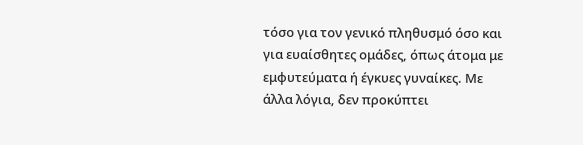τόσο για τον γενικό πληθυσμό όσο και για ευαίσθητες ομάδες, όπως άτομα με εμφυτεύματα ή έγκυες γυναίκες. Με άλλα λόγια, δεν προκύπτει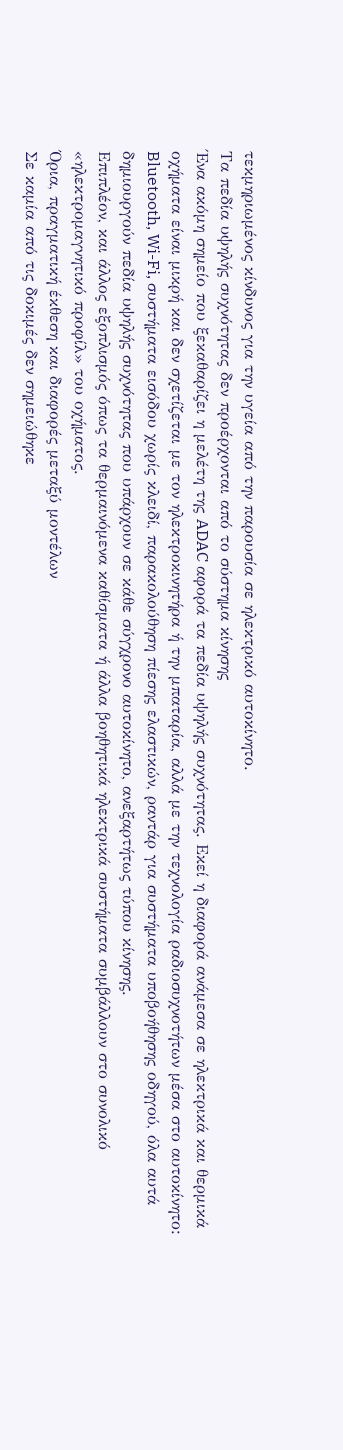τεκμηριωμένος κίνδυνος για την υγεία από την παρουσία σε ηλεκτρικό αυτοκίνητο.
Τα πεδία υψηλής συχνότητας δεν προέρχονται από το σύστημα κίνησης
Ένα ακόμη σημείο που ξεκαθαρίζει η μελέτη της ADAC αφορά τα πεδία υψηλής συχνότητας. Εκεί η διαφορά ανάμεσα σε ηλεκτρικά και θερμικά οχήματα είναι μικρή και δεν σχετίζεται με τον ηλεκτροκινητήρα ή την μπαταρία, αλλά με την τεχνολογία ραδιοσυχνοτήτων μέσα στο αυτοκίνητο:
Bluetooth, Wi-Fi, συστήματα εισόδου χωρίς κλειδί, παρακολούθηση πίεσης ελαστικών, ραντάρ για συστήματα υποβοήθησης οδηγού, όλα αυτά δημιουργούν πεδία υψηλής συχνότητας που υπάρχουν σε κάθε σύγχρονο αυτοκίνητο, ανεξαρτήτως τύπου κίνησης.
Επιπλέον, και άλλος εξοπλισμός όπως τα θερμαινόμενα καθίσματα ή άλλα βοηθητικά ηλεκτρικά συστήματα συμβάλλουν στο συνολικό «ηλεκτρομαγνητικό προφίλ» του οχήματος.
Όρια, πραγματική έκθεση και διαφορές μεταξύ μοντέλων
Σε καμία από τις δοκιμές δεν σημειώθηκε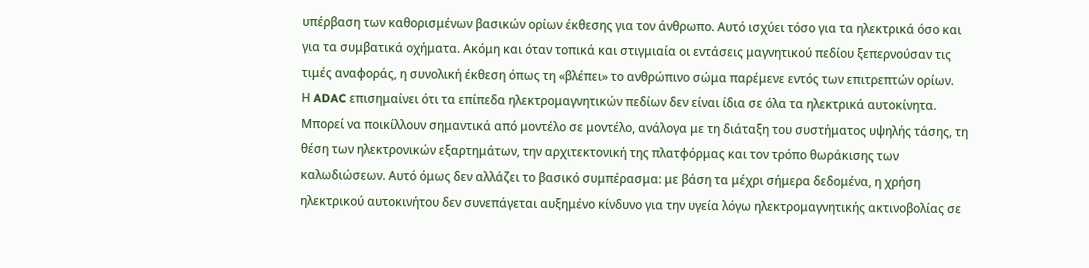υπέρβαση των καθορισμένων βασικών ορίων έκθεσης για τον άνθρωπο. Αυτό ισχύει τόσο για τα ηλεκτρικά όσο και για τα συμβατικά οχήματα. Ακόμη και όταν τοπικά και στιγμιαία οι εντάσεις μαγνητικού πεδίου ξεπερνούσαν τις τιμές αναφοράς, η συνολική έκθεση όπως τη «βλέπει» το ανθρώπινο σώμα παρέμενε εντός των επιτρεπτών ορίων.
Η ADAC επισημαίνει ότι τα επίπεδα ηλεκτρομαγνητικών πεδίων δεν είναι ίδια σε όλα τα ηλεκτρικά αυτοκίνητα. Μπορεί να ποικίλλουν σημαντικά από μοντέλο σε μοντέλο, ανάλογα με τη διάταξη του συστήματος υψηλής τάσης, τη θέση των ηλεκτρονικών εξαρτημάτων, την αρχιτεκτονική της πλατφόρμας και τον τρόπο θωράκισης των καλωδιώσεων. Αυτό όμως δεν αλλάζει το βασικό συμπέρασμα: με βάση τα μέχρι σήμερα δεδομένα, η χρήση ηλεκτρικού αυτοκινήτου δεν συνεπάγεται αυξημένο κίνδυνο για την υγεία λόγω ηλεκτρομαγνητικής ακτινοβολίας σε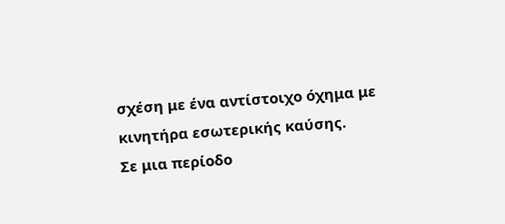σχέση με ένα αντίστοιχο όχημα με κινητήρα εσωτερικής καύσης.
Σε μια περίοδο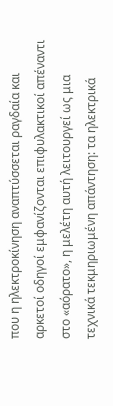που η ηλεκτροκίνηση αναπτύσσεται ραγδαία και αρκετοί οδηγοί εμφανίζονται επιφυλακτικοί απέναντι στο «αόρατο», η μελέτη αυτή λειτουργεί ως μια τεχνικά τεκμηριωμένη απάντηση: τα ηλεκτρικά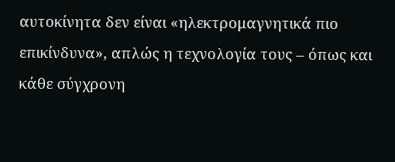αυτοκίνητα δεν είναι «ηλεκτρομαγνητικά πιο επικίνδυνα», απλώς η τεχνολογία τους – όπως και κάθε σύγχρονη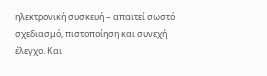ηλεκτρονική συσκευή – απαιτεί σωστό σχεδιασμό, πιστοποίηση και συνεχή έλεγχο. Και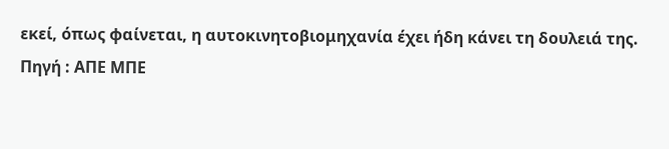εκεί, όπως φαίνεται, η αυτοκινητοβιομηχανία έχει ήδη κάνει τη δουλειά της.
Πηγή : ΑΠΕ ΜΠΕ